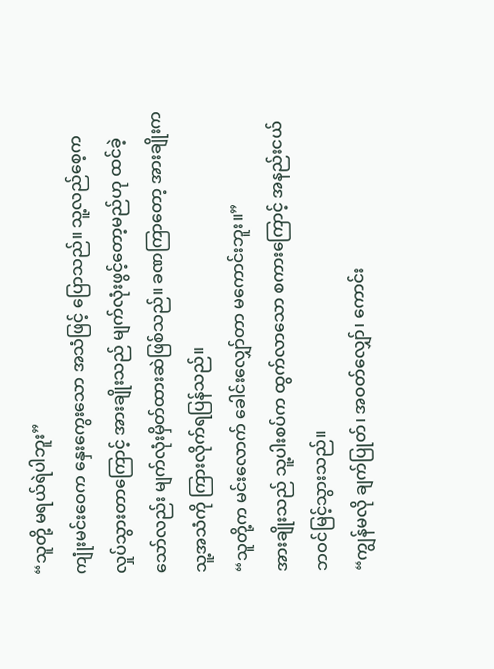“သူတို့ မရယ်ရဲပါဘူး”
ကျုံးမင်းဝေက နှေးကွေးသော အသံဖြင့် ပြောသည်။ သူ့လည်စေ့က လှုပ်သွားတာကြောင့် အားချိုးသည် မျက်လုံးဖွင့်တော့မည်ဟု ထင်ခဲ့သော်လည်း မျက်လုံးမှိတ်ထားဆဲဖြစ်သည်။ ခဏကြာတော့ အားချိုးက သူ့အသံကို ကြားလိုက်ရပြန်သည်။
“သူတို့က မင်းလောက် ခေါင်းလျှော်တာ မကောင်းဘူး။”
အားချိုးသည် သူ့ပါးစပ်က ထွက်လာသော စကားကြောင့် အနည်းငယ် ဘဝင်မြင့်သွားသည်။
“ကျွန်မလို ချက်ပြုတ်၊ အဝတ်လျှော်၊ ကောင်း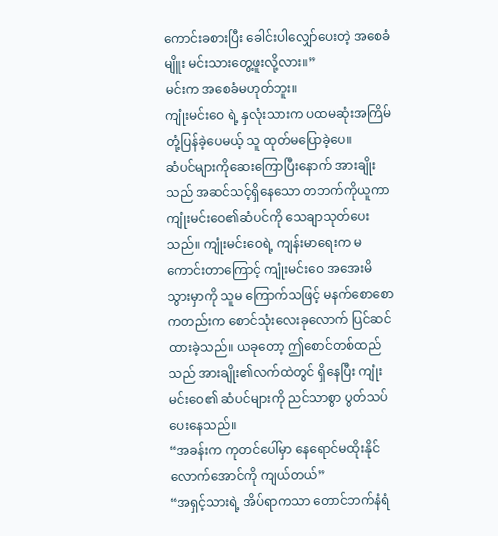ကောင်းခစားပြီး ခေါင်းပါလျှော်ပေးတဲ့ အစေခံမျိူး မင်းသားတွေ့ဖူးလို့လား။”
မင်းက အစေခံမဟုတ်ဘူး။
ကျုံးမင်းဝေ ရဲ့ နှလုံးသားက ပထမဆုံးအကြိမ် တုံ့ပြန်ခဲ့ပေမယ့် သူ ထုတ်မပြောခဲ့ပေ။
ဆံပင်များကိုဆေးကြောပြီးနောက် အားချိုးသည် အဆင်သင့်ရှိနေသော တဘက်ကိုယူကာ ကျုံးမင်းဝေ၏ဆံပင်ကို သေချာသုတ်ပေးသည်။ ကျုံးမင်းဝေရဲ့ ကျန်းမာရေးက မကောင်းတာကြောင့် ကျုံးမင်းဝေ အအေးမိသွားမှာကို သူမ ကြောက်သဖြင့် မနက်စောစောကတည်းက စောင်သုံးလေးခုလောက် ပြင်ဆင်ထားခဲ့သည်။ ယခုတော့ ဤစောင်တစ်ထည်သည် အားချိုး၏လက်ထဲတွင် ရှိနေပြီး ကျုံးမင်းဝေ၏ ဆံပင်များကို ညင်သာစွာ ပွတ်သပ်ပေးနေသည်။
“အခန်းက ကုတင်ပေါ်မှာ နေရောင်မထိုးနိုင်လောက်အောင်ကို ကျယ်တယ်”
“အရှင့်သားရဲ့ အိပ်ရာကသာ တောင်ဘက်နံရံ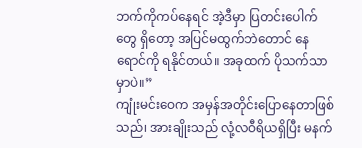ဘက်ကိုကပ်နေရင် အဲ့ဒီမှာ ပြတင်းပေါက်တွေ ရှိတော့ အပြင်မထွက်ဘဲတောင် နေရောင်ကို ရနိုင်တယ်။ အခုထက် ပိုသက်သာမှာပဲ။”
ကျုံးမင်းဝေက အမှန်အတိုင်းပြောနေတာဖြစ်သည်၊ အားချိုးသည် လုံ့လဝီရိယရှိပြီး မနက်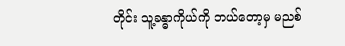တိုင်း သူ့ခန္ဓာကိုယ်ကို ဘယ်တော့မှ မညစ်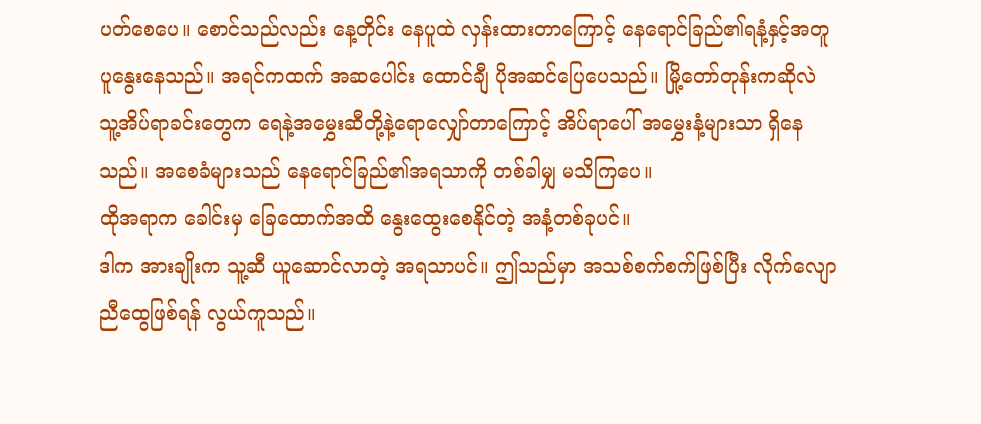ပတ်စေပေ။ စောင်သည်လည်း နေ့တိုင်း နေပူထဲ လှန်းထားတာကြောင့် နေရောင်ခြည်၏ရနံ့နှင့်အတူ ပူနွေးနေသည်။ အရင်ကထက် အဆပေါင်း ထောင်ချီ ပိုအဆင်ပြေပေသည်။ မြို့တော်တုန်းကဆိုလဲ သူ့အိပ်ရာခင်းတွေက ရေနဲ့အမွှေးဆီတို့နဲ့ရောလျှော်တာကြောင့် အိပ်ရာပေါ် အမွှေးနံ့များသာ ရှိနေသည်။ အစေခံများသည် နေရောင်ခြည်၏အရသာကို တစ်ခါမျှ မသိကြပေ။
ထိုအရာက ခေါင်းမှ ခြေထောက်အထိ နွေးထွေးစေနိုင်တဲ့ အနံ့တစ်ခုပင်။
ဒါက အားချိုးက သူ့ဆီ ယူဆောင်လာတဲ့ အရသာပင်။ ဤသည်မှာ အသစ်စက်စက်ဖြစ်ပြီး လိုက်လျောညီထွေဖြစ်ရန် လွယ်ကူသည်။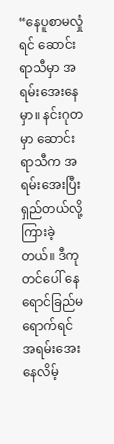“နေပူစာမလှုံရင် ဆောင်းရာသီမှာ အရမ်းအေးနေမှာ။ နင်းဂုတမှာ ဆောင်းရာသီက အရမ်းအေးပြီး ရှည်တယ်လို့ ကြားခဲ့တယ်။ ဒီကုတင်ပေါ် နေရောင်ခြည်မရောက်ရင် အရမ်းအေးနေလိမ့်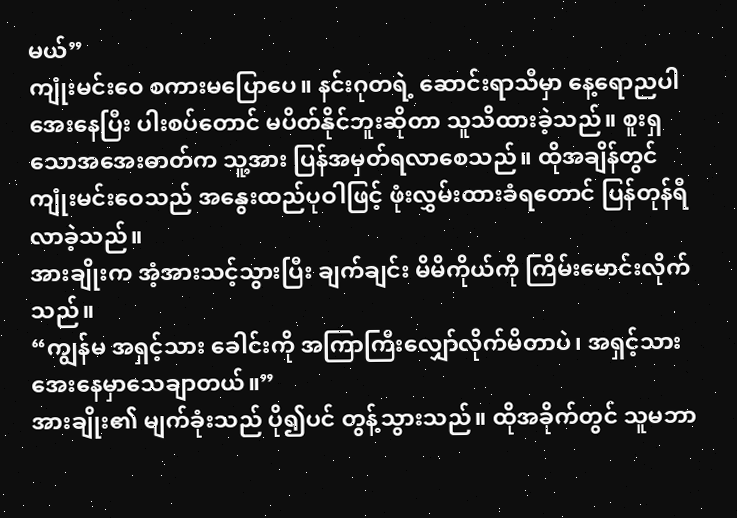မယ်”
ကျုံးမင်းဝေ စကားမပြောပေ။ နင်းဂုတရဲ့ ဆောင်းရာသီမှာ နေ့ရောညပါ အေးနေပြီး ပါးစပ်တောင် မပိတ်နိုင်ဘူးဆိုတာ သူသိထားခဲ့သည်။ စူးရှသောအအေးဓာတ်က သူ့အား ပြန်အမှတ်ရလာစေသည်။ ထိုအချိန်တွင် ကျုံးမင်းဝေသည် အနွေးထည်ပုဝါဖြင့် ဖုံးလွှမ်းထားခံရတောင် ပြန်တုန်ရီလာခဲ့သည်။
အားချိုးက အံ့အားသင့်သွားပြီး ချက်ချင်း မိမိကိုယ်ကို ကြိမ်းမောင်းလိုက်သည်။
“ကျွန်မ အရှင့်သား ခေါင်းကို အကြာကြီးလျှော်လိုက်မိတာပဲ၊ အရှင့်သား အေးနေမှာသေချာတယ်။”
အားချိုး၏ မျက်ခုံးသည် ပို၍ပင် တွန့်သွားသည်။ ထိုအခိုက်တွင် သူမဘာ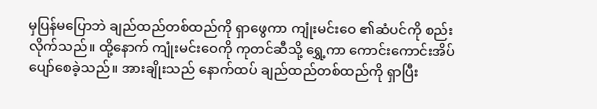မှပြန်မပြောဘဲ ချည်ထည်တစ်ထည်ကို ရှာဖွေကာ ကျုံးမင်းဝေ ၏ဆံပင်ကို စည်းလိုက်သည်။ ထို့နောက် ကျုံးမင်းဝေကို ကုတင်ဆီသို့ ရွှေ့ကာ ကောင်းကောင်းအိပ်ပျော်စေခဲ့သည်။ အားချိုးသည် နောက်ထပ် ချည်ထည်တစ်ထည်ကို ရှာပြီး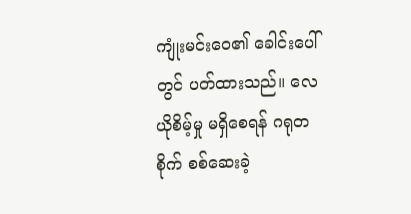ကျုံးမင်းဝေ၏ ခေါင်းပေါ်တွင် ပတ်ထားသည်။ လေယိုစိမ့်မှု မရှိစေရန် ဂရုတစိုက် စစ်ဆေးခဲ့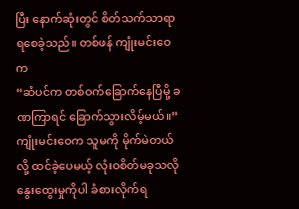ပြီး နောက်ဆုံးတွင် စိတ်သက်သာရာရစေခဲ့သည်။ တစ်ဖန် ကျုံးမင်းဝေက
“ဆံပင်က တစ်ဝက်ခြောက်နေပြီမို့ ခဏကြာရင် ခြောက်သွားလိမ့်မယ်။”
ကျုံးမင်းဝေက သူမကို မိုက်မဲတယ်လို့ ထင်ခဲ့ပေမယ့် လုံးဝစိတ်မခုသလို နွေးထွေးမှုကိုပါ ခံစားလိုက်ရ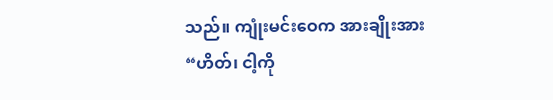သည်။ ကျုံးမင်းဝေက အားချိုးအား
“ဟိတ်၊ ငါ့ကို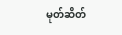မုတ်ဆိတ်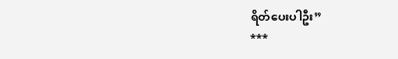ရိတ်ပေးပါဦး”
***